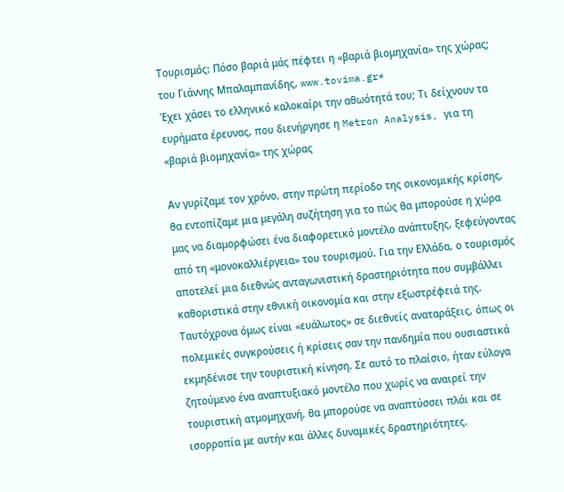Τουρισμός: Πόσο βαριά μάς πέφτει η «βαριά βιομηχανία» της χώρας;
του Γιάννης Μπαλαμπανίδης, www.tovima.gr*
Έχει χάσει το ελληνικό καλοκαίρι την αθωότητά του; Τι δείχνουν τα ευρήματα έρευνας, που διενήργησε η Metron Analysis, για τη «βαριά βιομηχανία» της χώρας

Αν γυρίζαμε τον χρόνο, στην πρώτη περίοδο της οικονομικής κρίσης, θα εντοπίζαμε μια μεγάλη συζήτηση για το πώς θα μπορούσε η χώρα μας να διαμορφώσει ένα διαφορετικό μοντέλο ανάπτυξης, ξεφεύγοντας από τη «μονοκαλλιέργεια» του τουρισμού. Για την Ελλάδα, ο τουρισμός αποτελεί μια διεθνώς ανταγωνιστική δραστηριότητα που συμβάλλει καθοριστικά στην εθνική οικονομία και στην εξωστρέφειά της. Ταυτόχρονα όμως είναι «ευάλωτος» σε διεθνείς αναταράξεις, όπως οι πολεμικές συγκρούσεις ή κρίσεις σαν την πανδημία που ουσιαστικά εκμηδένισε την τουριστική κίνηση. Σε αυτό το πλαίσιο, ήταν εύλογα ζητούμενο ένα αναπτυξιακό μοντέλο που χωρίς να αναιρεί την τουριστική ατμομηχανή, θα μπορούσε να αναπτύσσει πλάι και σε ισορροπία με αυτήν και άλλες δυναμικές δραστηριότητες.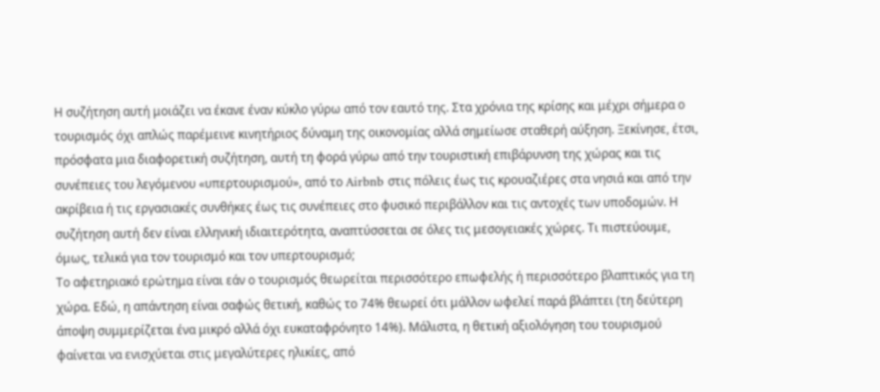Η συζήτηση αυτή μοιάζει να έκανε έναν κύκλο γύρω από τον εαυτό της. Στα χρόνια της κρίσης και μέχρι σήμερα ο τουρισμός όχι απλώς παρέμεινε κινητήριος δύναμη της οικονομίας αλλά σημείωσε σταθερή αύξηση. Ξεκίνησε, έτσι, πρόσφατα μια διαφορετική συζήτηση, αυτή τη φορά γύρω από την τουριστική επιβάρυνση της χώρας και τις συνέπειες του λεγόμενου «υπερτουρισμού», από το Airbnb στις πόλεις έως τις κρουαζιέρες στα νησιά και από την ακρίβεια ή τις εργασιακές συνθήκες έως τις συνέπειες στο φυσικό περιβάλλον και τις αντοχές των υποδομών. Η συζήτηση αυτή δεν είναι ελληνική ιδιαιτερότητα, αναπτύσσεται σε όλες τις μεσογειακές χώρες. Τι πιστεύουμε, όμως, τελικά για τον τουρισμό και τον υπερτουρισμό;
Το αφετηριακό ερώτημα είναι εάν ο τουρισμός θεωρείται περισσότερο επωφελής ή περισσότερο βλαπτικός για τη χώρα. Εδώ, η απάντηση είναι σαφώς θετική, καθώς το 74% θεωρεί ότι μάλλον ωφελεί παρά βλάπτει (τη δεύτερη άποψη συμμερίζεται ένα μικρό αλλά όχι ευκαταφρόνητο 14%). Μάλιστα, η θετική αξιολόγηση του τουρισμού φαίνεται να ενισχύεται στις μεγαλύτερες ηλικίες, από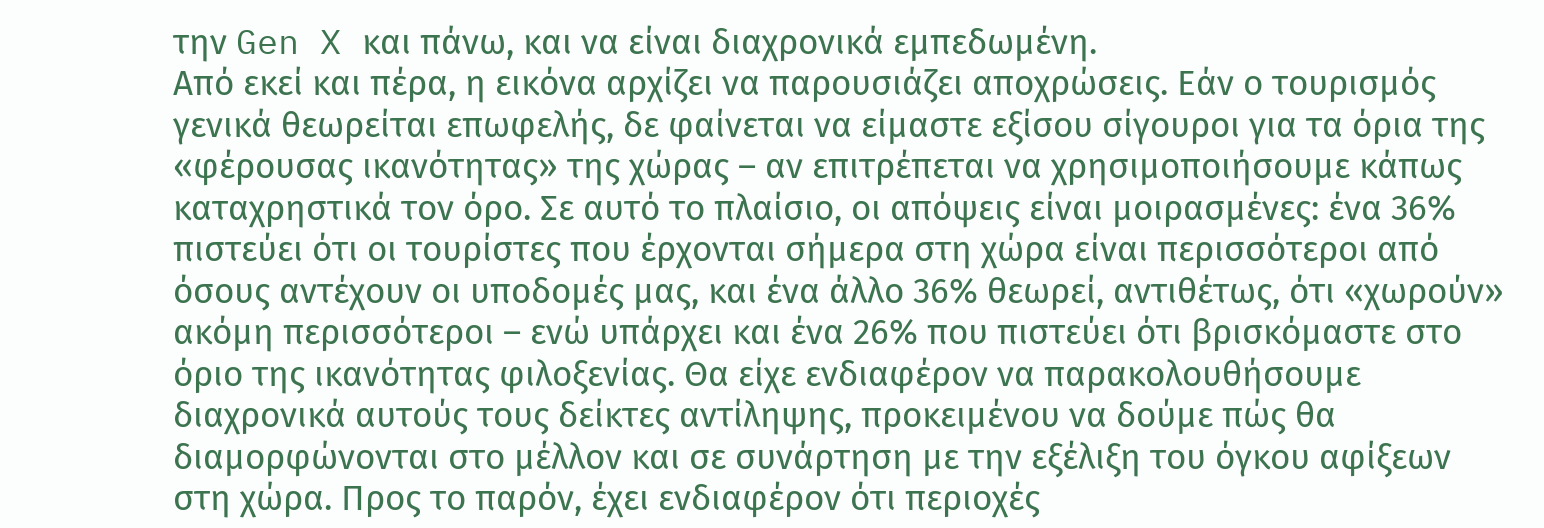την Gen X και πάνω, και να είναι διαχρονικά εμπεδωμένη.
Από εκεί και πέρα, η εικόνα αρχίζει να παρουσιάζει αποχρώσεις. Εάν ο τουρισμός γενικά θεωρείται επωφελής, δε φαίνεται να είμαστε εξίσου σίγουροι για τα όρια της «φέρουσας ικανότητας» της χώρας – αν επιτρέπεται να χρησιμοποιήσουμε κάπως καταχρηστικά τον όρο. Σε αυτό το πλαίσιο, οι απόψεις είναι μοιρασμένες: ένα 36% πιστεύει ότι οι τουρίστες που έρχονται σήμερα στη χώρα είναι περισσότεροι από όσους αντέχουν οι υποδομές μας, και ένα άλλο 36% θεωρεί, αντιθέτως, ότι «χωρούν» ακόμη περισσότεροι – ενώ υπάρχει και ένα 26% που πιστεύει ότι βρισκόμαστε στο όριο της ικανότητας φιλοξενίας. Θα είχε ενδιαφέρον να παρακολουθήσουμε διαχρονικά αυτούς τους δείκτες αντίληψης, προκειμένου να δούμε πώς θα διαμορφώνονται στο μέλλον και σε συνάρτηση με την εξέλιξη του όγκου αφίξεων στη χώρα. Προς το παρόν, έχει ενδιαφέρον ότι περιοχές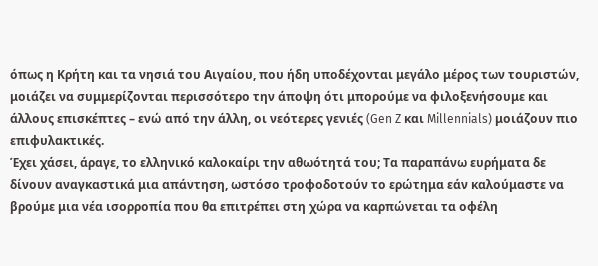όπως η Κρήτη και τα νησιά του Αιγαίου, που ήδη υποδέχονται μεγάλο μέρος των τουριστών, μοιάζει να συμμερίζονται περισσότερο την άποψη ότι μπορούμε να φιλοξενήσουμε και άλλους επισκέπτες – ενώ από την άλλη, οι νεότερες γενιές (Gen Z και Millennials) μοιάζουν πιο επιφυλακτικές.
Έχει χάσει, άραγε, το ελληνικό καλοκαίρι την αθωότητά του; Τα παραπάνω ευρήματα δε δίνουν αναγκαστικά μια απάντηση, ωστόσο τροφοδοτούν το ερώτημα εάν καλούμαστε να βρούμε μια νέα ισορροπία που θα επιτρέπει στη χώρα να καρπώνεται τα οφέλη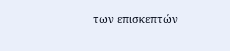των επισκεπτών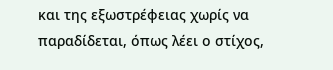και της εξωστρέφειας χωρίς να παραδίδεται, όπως λέει ο στίχος,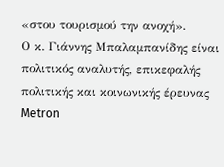«στου τουρισμού την ανοχή».
Ο κ. Γιάννης Μπαλαμπανίδης είναι πολιτικός αναλυτής, επικεφαλής πολιτικής και κοινωνικής έρευνας Metron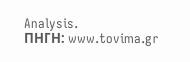Analysis.
ΠΗΓΗ: www.tovima.gr